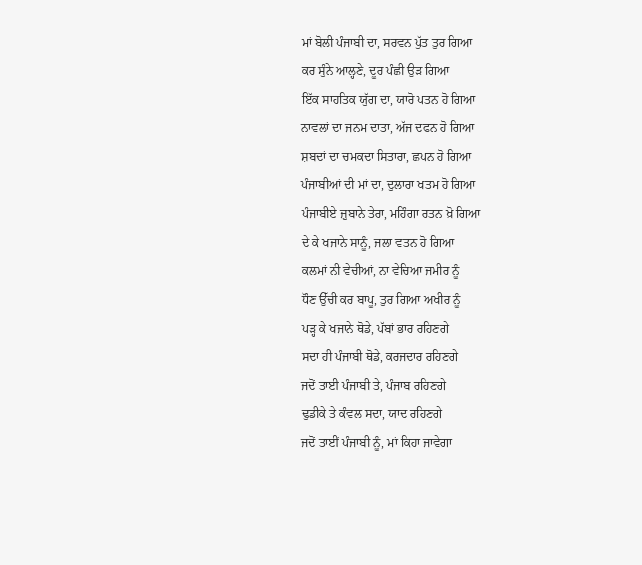ਮਾਂ ਬੋਲੀ ਪੰਜਾਬੀ ਦਾ, ਸਰਵਨ ਪੁੱਤ ਤੁਰ ਗਿਆ
ਕਰ ਸੁੰਨੇ ਆਲ੍ਹਣੇ, ਦੂਰ ਪੰਛੀ ਉੜ ਗਿਆ
ਇੱਕ ਸਾਹਤਿਕ ਯੁੱਗ ਦਾ, ਯਾਰੋ ਪਤਨ ਹੋ ਗਿਆ
ਨਾਵਲਾਂ ਦਾ ਜਨਮ ਦਾਤਾ, ਅੱਜ ਦਫਨ ਹੋ ਗਿਆ
ਸ਼ਬਦਾਂ ਦਾ ਚਮਕਦਾ ਸਿਤਾਰਾ, ਛਪਨ ਹੋ ਗਿਆ
ਪੰਜਾਬੀਆਂ ਦੀ ਮਾਂ ਦਾ, ਦੁਲਾਰਾ ਖਤਮ ਹੋ ਗਿਆ
ਪੰਜਾਬੀਏ ਜ਼ੁਬਾਨੇ ਤੇਰਾ, ਮਹਿੰਗਾ ਰਤਨ ਖ਼ੋ ਗਿਆ
ਦੇ ਕੇ ਖਜਾਨੇ ਸਾਨੂੰ, ਜਲਾ ਵਤਨ ਹੋ ਗਿਆ
ਕਲਮਾਂ ਨੀ ਵੇਚੀਆਂ, ਨਾ ਵੇਚਿਆ ਜਮੀਰ ਨੂੰ
ਧੌਣ ਉੱਚੀ ਕਰ ਬਾਪੂ, ਤੁਰ ਗਿਆ ਅਖੀਰ ਨੂੰ
ਪੜ੍ਹ ਕੇ ਖਜਾਨੇ ਥੋਡੇ, ਪੱਬਾਂ ਭਾਰ ਰਹਿਣਗੇ
ਸਦਾ ਹੀ ਪੰਜਾਬੀ ਥੋਡੇ, ਕਰਜਦਾਰ ਰਹਿਣਗੇ
ਜਦੋਂ ਤਾਈ ਪੰਜਾਬੀ ਤੇ, ਪੰਜਾਬ ਰਹਿਣਗੇ
ਢੁਡੀਕੇ ਤੇ ਕੰਵਲ ਸਦਾ, ਯਾਦ ਰਹਿਣਗੇ
ਜਦੋਂ ਤਾਈਂ ਪੰਜਾਬੀ ਨੂੰ, ਮਾਂ ਕਿਹਾ ਜਾਵੇਗਾ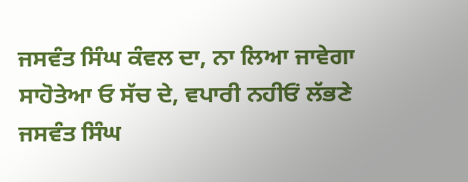ਜਸਵੰਤ ਸਿੰਘ ਕੰਵਲ ਦਾ, ਨਾ ਲਿਆ ਜਾਵੇਗਾ
ਸਾਹੋਤੇਆ ਓ ਸੱਚ ਦੇ, ਵਪਾਰੀ ਨਹੀਓਂ ਲੱਭਣੇ
ਜਸਵੰਤ ਸਿੰਘ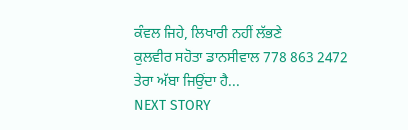ਕੰਵਲ ਜਿਹੇ, ਲਿਖਾਰੀ ਨਹੀਂ ਲੱਭਣੇ
ਕੁਲਵੀਰ ਸਹੋਤਾ ਡਾਨਸੀਵਾਲ 778 863 2472
ਤੇਰਾ ਅੱਬਾ ਜਿਉਂਦਾ ਹੈ...
NEXT STORY